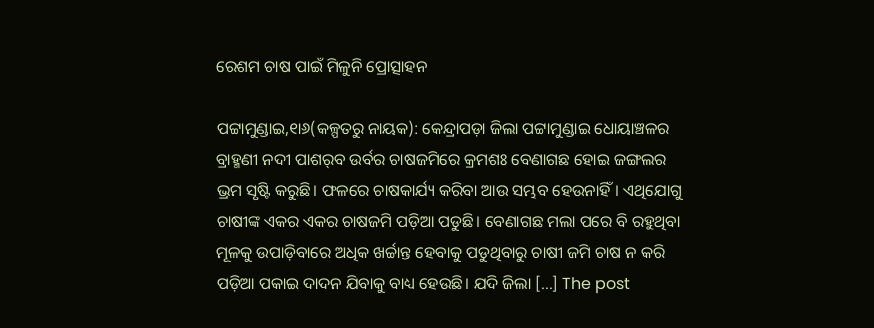ରେଶମ ଚାଷ ପାଇଁ ମିଳୁନି ପ୍ରୋତ୍ସାହନ

ପଟ୍ଟାମୁଣ୍ଡାଇ,୧ା୬(କଳ୍ପତରୁ ନାୟକ): କେନ୍ଦ୍ରାପଡ଼ା ଜିଲା ପଟ୍ଟାମୁଣ୍ଡାଇ ଧୋୟାଞ୍ଚଳର ବ୍ରାହ୍ମଣୀ ନଦୀ ପାଶର୍‌ବ ଉର୍ବର ଚାଷଜମିରେ କ୍ରମଶଃ ବେଣାଗଛ ହୋଇ ଜଙ୍ଗଲର ଭ୍ରମ ସୃଷ୍ଟି କରୁଛି। ଫଳରେ ଚାଷକାର୍ଯ୍ୟ କରିବା ଆଉ ସମ୍ଭବ ହେଉନାହିଁ। ଏଥିଯୋଗୁ ଚାଷୀଙ୍କ ଏକର ଏକର ଚାଷଜମି ପଡ଼ିଆ ପଡୁଛି। ବେଣାଗଛ ମଲା ପରେ ବି ରହୁଥିବା ମୂଳକୁ ଉପାଡ଼ିବାରେ ଅଧିକ ଖର୍ଚ୍ଚାନ୍ତ ହେବାକୁ ପଡୁଥିବାରୁ ଚାଷୀ ଜମି ଚାଷ ନ କରି ପଡ଼ିଆ ପକାଇ ଦାଦନ ଯିବାକୁ ବାଧ୍ୟ ହେଉଛି। ଯଦି ଜିଲା […] The post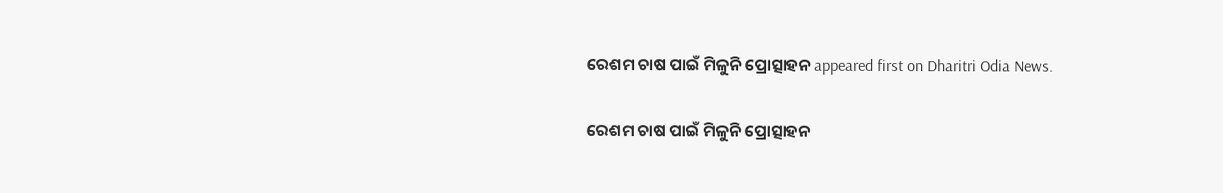ରେଶମ ଚାଷ ପାଇଁ ମିଳୁନି ପ୍ରୋତ୍ସାହନ appeared first on Dharitri Odia News.

ରେଶମ ଚାଷ ପାଇଁ ମିଳୁନି ପ୍ରୋତ୍ସାହନ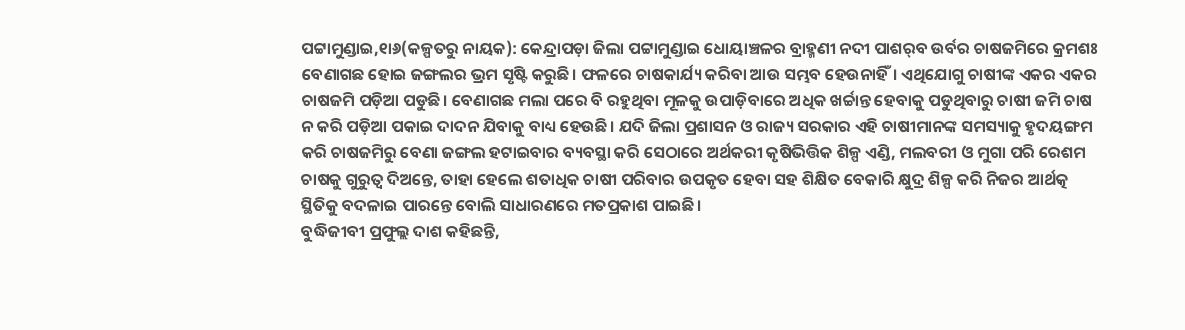ପଟ୍ଟାମୁଣ୍ଡାଇ,୧ା୬(କଳ୍ପତରୁ ନାୟକ): କେନ୍ଦ୍ରାପଡ଼ା ଜିଲା ପଟ୍ଟାମୁଣ୍ଡାଇ ଧୋୟାଞ୍ଚଳର ବ୍ରାହ୍ମଣୀ ନଦୀ ପାଶର୍‌ବ ଉର୍ବର ଚାଷଜମିରେ କ୍ରମଶଃ ବେଣାଗଛ ହୋଇ ଜଙ୍ଗଲର ଭ୍ରମ ସୃଷ୍ଟି କରୁଛି। ଫଳରେ ଚାଷକାର୍ଯ୍ୟ କରିବା ଆଉ ସମ୍ଭବ ହେଉନାହିଁ। ଏଥିଯୋଗୁ ଚାଷୀଙ୍କ ଏକର ଏକର ଚାଷଜମି ପଡ଼ିଆ ପଡୁଛି। ବେଣାଗଛ ମଲା ପରେ ବି ରହୁଥିବା ମୂଳକୁ ଉପାଡ଼ିବାରେ ଅଧିକ ଖର୍ଚ୍ଚାନ୍ତ ହେବାକୁ ପଡୁଥିବାରୁ ଚାଷୀ ଜମି ଚାଷ ନ କରି ପଡ଼ିଆ ପକାଇ ଦାଦନ ଯିବାକୁ ବାଧ୍ୟ ହେଉଛି। ଯଦି ଜିଲା ପ୍ରଶାସନ ଓ ରାଜ୍ୟ ସରକାର ଏହି ଚାଷୀମାନଙ୍କ ସମସ୍ୟାକୁ ହୃଦୟଙ୍ଗମ କରି ଚାଷଜମିରୁ ବେଣା ଜଙ୍ଗଲ ହଟାଇବାର ବ୍ୟବସ୍ଥା କରି ସେଠାରେ ଅର୍ଥକରୀ କୃଷିଭିତ୍ତିକ ଶିଳ୍ପ ଏଣ୍ଡି, ମଲବରୀ ଓ ମୁଗା ପରି ରେଶମ ଚାଷକୁ ଗୁରୁତ୍ୱ ଦିଅନ୍ତେ, ତାହା ହେଲେ ଶତାଧିକ ଚାଷୀ ପରିବାର ଉପକୃତ ହେବା ସହ ଶିକ୍ଷିତ ବେକାରି କ୍ଷୁଦ୍ର ଶିଳ୍ପ କରି ନିଜର ଆର୍ଥତ୍କ ସ୍ଥିତିକୁ ବଦଳାଇ ପାରନ୍ତେ ବୋଲି ସାଧାରଣରେ ମତପ୍ରକାଶ ପାଇଛି।
ବୁଦ୍ଧିଜୀବୀ ପ୍ରଫୁଲ୍ଲ ଦାଶ କହିଛନ୍ତି,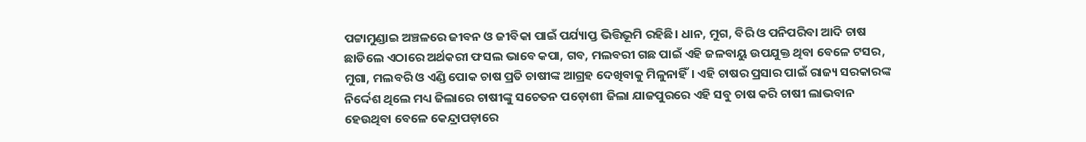ପଟ୍ଟାମୁଣ୍ଡାଇ ଅଞ୍ଚଳରେ ଜୀବନ ଓ ଜୀବିକା ପାଇଁ ପର୍ଯ୍ୟାପ୍ତ ଭିତ୍ତିଭୂମି ରହିଛି। ଧାନ, ମୁଗ, ବିରି ଓ ପନିପରିବା ଆଦି ଚାଷ ଛାଡିଲେ ଏଠାରେ ଅର୍ଥକରୀ ଫସଲ ଭାବେ କପା, ଗବ, ମଲବରୀ ଗଛ ପାଇଁ ଏହି ଜଳବାୟୁ ଉପଯୁକ୍ତ ଥିବା ବେଳେ ଟସର, ମୁଗା, ମଲବରି ଓ ଏଣ୍ଡି ପୋକ ଚାଷ ପ୍ରତି ଚାଷୀଙ୍କ ଆଗ୍ରହ ଦେଖିବାକୁ ମିଳୁନାହିଁ। ଏହି ଚାଷର ପ୍ରସାର ପାଇଁ ରାଜ୍ୟ ସରକାରଙ୍କ ନିର୍ଦ୍ଦେଶ ଥିଲେ ମଧ୍ୟ ଜିଲାରେ ଚାଷୀଙ୍କୁ ସଚେତନ ପଡ଼ୋଶୀ ଜିଲା ଯାଜପୁରରେ ଏହି ସବୁ ଚାଷ କରି ଚାଷୀ ଲାଭବାନ ହେଉଥିବା ବେଳେ କେନ୍ଦ୍ରାପଡ଼ାରେ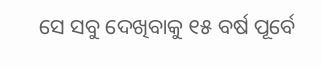ସେ ସବୁ ଦେଖିବାକୁ ୧୫ ବର୍ଷ ପୂର୍ବେ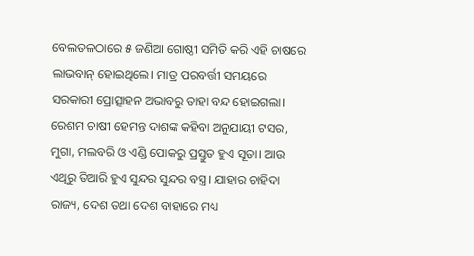ବେଲତଳଠାରେ ୫ ଜଣିଆ ଗୋଷ୍ଠୀ ସମିତି କରି ଏହି ଚାଷରେ ଲାଭବାନ୍‌ ହୋଇଥିଲେ। ମାତ୍ର ପରବର୍ତ୍ତୀ ସମୟରେ ସରକାରୀ ପ୍ରୋତ୍ସାହନ ଅଭାବରୁ ତାହା ବନ୍ଦ ହୋଇଗଲା। ରେଶମ ଚାଷୀ ହେମନ୍ତ ଦାଶଙ୍କ କହିବା ଅନୁଯାୟୀ ଟସର, ମୁଗା, ମଲବରି ଓ ଏଣ୍ଡି ପୋକରୁ ପ୍ରସ୍ତୁତ ହୁଏ ସୂତା। ଆଉ ଏଥିରୁ ତିଆରି ହୁଏ ସୁନ୍ଦର ସୁନ୍ଦର ବସ୍ତ୍ର। ଯାହାର ଚାହିଦା ରାଜ୍ୟ, ଦେଶ ତଥା ଦେଶ ବାହାରେ ମଧ୍ୟ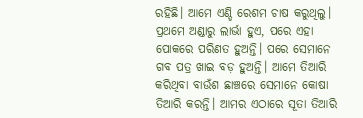ରହିଛି। ଆମେ ଏଣ୍ଡି ରେଶମ ଚାଷ କରୁଥିଲୁ। ପ୍ରଥମେ ଅଣ୍ଡାରୁ ଲାର୍ଭା ହୁଏ, ପରେ ଏହା ପୋକରେ ପରିଣତ ହୁଅନ୍ତି। ପରେ ସେମାନେ ଗବ ପତ୍ର ଖାଇ ବଡ଼ ହୁଅନ୍ତି। ଆମେ ତିଆରି କରିଥିବା ବାଉଁଶ ଛାଞ୍ଚରେ ସେମାନେ କୋଷା ତିଆରି କରନ୍ତି। ଆମର ଏଠାରେ ସୂତା ତିଆରି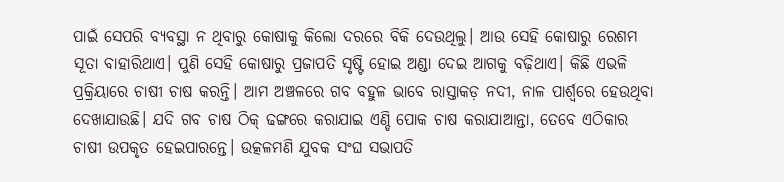ପାଇଁ ସେପରି ବ୍ୟବସ୍ଥା ନ ଥିବାରୁ କୋଷାକୁ କିଲୋ ଦରରେ ବିକି ଦେଉଥିଲୁ। ଆଉ ସେହି କୋଷାରୁ ରେଶମ ସୂତା ବାହାରିଥାଏ। ପୁଣି ସେହି କୋଷାରୁ ପ୍ରଜାପତି ସୃଷ୍ଟି ହୋଇ ଅଣ୍ଡା ଦେଇ ଆଗକୁ ବଢ଼ିଥାଏ। କିଛି ଏଭଳି ପ୍ରକ୍ରିୟାରେ ଚାଷୀ ଚାଷ କରନ୍ତି। ଆମ ଅଞ୍ଚଳରେ ଗବ ବହୁଳ ଭାବେ ରାସ୍ତାକଡ଼ ନଦୀ, ନାଳ ପାର୍ଶ୍ୱରେ ହେଉଥିବା ଦେଖାଯାଉଛି। ଯଦି ଗବ ଚାଷ ଠିକ୍‌ ଢଙ୍ଗରେ କରାଯାଇ ଏଣ୍ଡି ପୋକ ଚାଷ କରାଯାଆନ୍ତା, ତେବେ ଏଠିକାର ଚାଷୀ ଉପକୃତ ହେଇପାରନ୍ତେ। ଉତ୍କଳମଣି ଯୁବକ ସଂଘ ସଭାପତି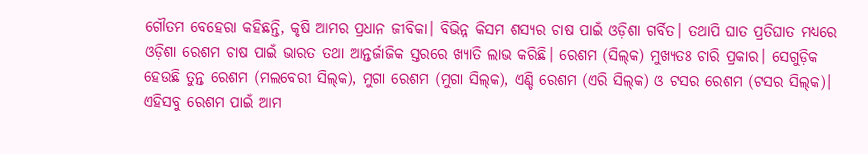ଗୌତମ ବେହେରା କହିଛନ୍ତି, କୃଷି ଆମର ପ୍ରଧାନ ଜୀବିକା। ବିଭିନ୍ନ କିସମ ଶସ୍ୟର ଚାଷ ପାଇଁ ଓଡ଼ିଶା ଗର୍ବିତ। ତଥାପି ଘାତ ପ୍ରତିଘାତ ମଧ୍ୟରେ ଓଡ଼ିଶା ରେଶମ ଚାଷ ପାଇଁ ଭାରତ ତଥା ଆନ୍ତର୍ଜାଜିକ ସ୍ତରରେ ଖ୍ୟାତି ଲାଭ କରିଛି। ରେଶମ (ସିଲ୍‌କ) ମୁଖ୍ୟତଃ ଚାରି ପ୍ରକାର। ସେଗୁଡ଼ିକ ହେଉଛି ତୁନ୍ତ ରେଶମ (ମଲବେରୀ ସିଲ୍‌କ), ମୁଗା ରେଶମ (ମୁଗା ସିଲ୍‌କ), ଏଣ୍ଡି ରେଶମ (ଏରି ସିଲ୍‌କ) ଓ ଟସର ରେଶମ (ଟସର ସିଲ୍‌କ)। ଏହିସବୁ ରେଶମ ପାଇଁ ଆମ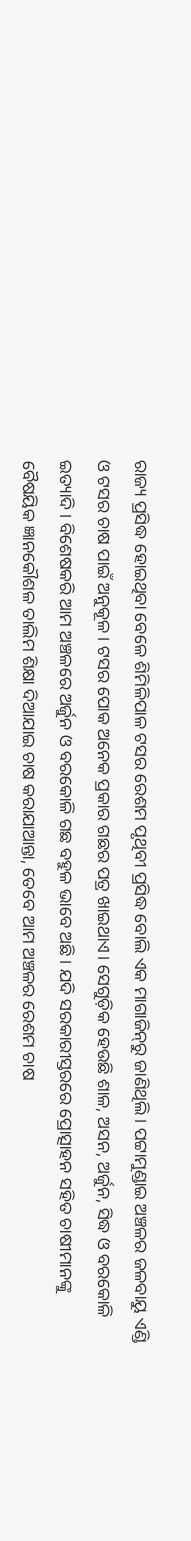ରାଜ୍ୟ ପ୍ରସିଦ୍ଧ ହୋଇଥିବା ବେଳେ ଶିମିଳିପାଳ ଟସର ରେଶମ ପୃଥିବୀ ପ୍ରସିଦ୍ଧ ବୋଲି ଏକ ମାଗାଜିନ୍‌ରୁ ଜାଣିଥିଲି। ପଟ୍ଟାମୁଣ୍ଡାଇ ଅଞ୍ଚଳର ଜଳବାୟୁ ଏଣ୍ଡି ଓ ଟସର ଚାଷ ପାଇଁ ଅନୁକୂଳ। ଟସର ପୋକ ଅନେକ ପ୍ରକାର ଗଛର ପତ୍ର ଖାଇଥାଏ। ସେଗୁଡ଼ିକ ହେଉଛି ଶାଳ, ଅସନ, ଅର୍ଜୁନ, ସିଦ୍ଧ ଓ ବରକୋଳି ଇତ୍ୟାଦି। ବିଶେଷକରି ଆମ ଅଞ୍ଚଳରେ ଅର୍ଜୁନ ଓ ବରକୋଳି ଗଛ ବହୁଳ ଭାବେ ଅଛି। ଯଦି ସରକାରୀସ୍ତରରେ ପ୍ରୋତ୍ସାହନ ସହିତ ଚାଷୀମାନଙ୍କୁ ବୈଷୟିକ ଜ୍ଞାନକୌଶଳ ତାଲିମ ଶିକ୍ଷା ଦିଆଯାଇ ଚାଷ କରାଯାଆନ୍ତା, ତେବେ ଆମ ଅଞ୍ଚଳର ରେଶମ ଚାଷ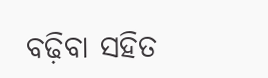ବଢ଼ିବା ସହିତ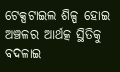ଟେକ୍ସଟାଇଲ ଶିଳ୍ପ ହୋଇ ଅଞ୍ଚଳର ଆର୍ଥତ୍କ ସ୍ଥିତିକୁ ବଦଳାଇ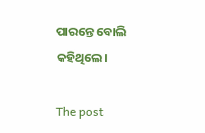ପାରନ୍ତେ ବୋଲି କହିଥିଲେ।

The post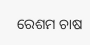ରେଶମ ଚାଷ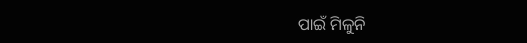ପାଇଁ ମିଳୁନି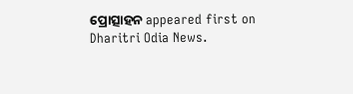ପ୍ରୋତ୍ସାହନ appeared first on Dharitri Odia News.